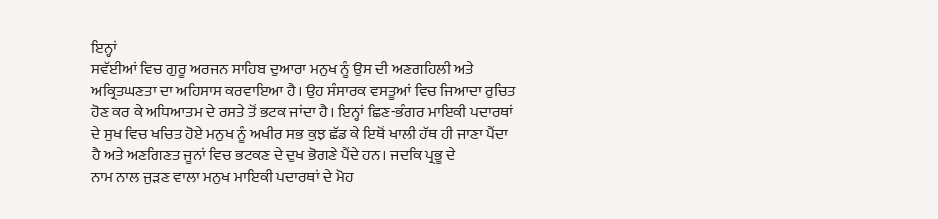ਇਨ੍ਹਾਂ
ਸਵੱਈਆਂ ਵਿਚ ਗੁਰੂ ਅਰਜਨ ਸਾਹਿਬ ਦੁਆਰਾ ਮਨੁਖ ਨੂੰ ਉਸ ਦੀ ਅਣਗਹਿਲੀ ਅਤੇ ਅਕ੍ਰਿਤਘਣਤਾ ਦਾ ਅਹਿਸਾਸ ਕਰਵਾਇਆ ਹੈ। ਉਹ ਸੰਸਾਰਕ ਵਸਤੂਆਂ ਵਿਚ ਜਿਆਦਾ ਰੁਚਿਤ ਹੋਣ ਕਰ ਕੇ ਅਧਿਆਤਮ ਦੇ ਰਸਤੇ ਤੋਂ ਭਟਕ ਜਾਂਦਾ ਹੈ। ਇਨ੍ਹਾਂ ਛਿਣ-ਭੰਗਰ ਮਾਇਕੀ ਪਦਾਰਥਾਂ ਦੇ ਸੁਖ ਵਿਚ ਖਚਿਤ ਹੋਏ ਮਨੁਖ ਨੂੰ ਅਖੀਰ ਸਭ ਕੁਝ ਛੱਡ ਕੇ ਇਥੋਂ ਖਾਲੀ ਹੱਥ ਹੀ ਜਾਣਾ ਪੈਂਦਾ ਹੈ ਅਤੇ ਅਣਗਿਣਤ ਜੂਨਾਂ ਵਿਚ ਭਟਕਣ ਦੇ ਦੁਖ ਭੋਗਣੇ ਪੈਂਦੇ ਹਨ। ਜਦਕਿ ਪ੍ਰਭੂ ਦੇ
ਨਾਮ ਨਾਲ ਜੁੜਣ ਵਾਲਾ ਮਨੁਖ ਮਾਇਕੀ ਪਦਾਰਥਾਂ ਦੇ ਮੋਹ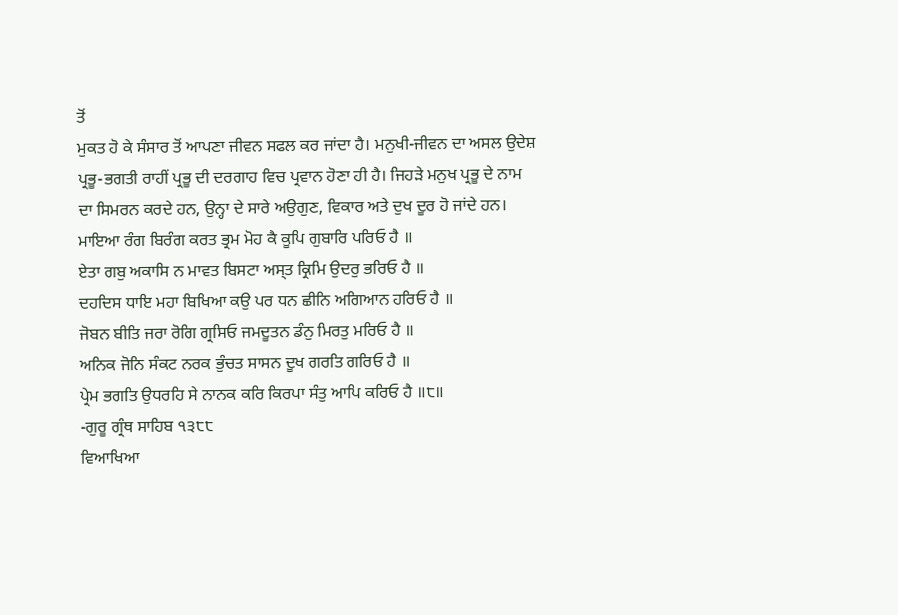ਤੋਂ
ਮੁਕਤ ਹੋ ਕੇ ਸੰਸਾਰ ਤੋਂ ਆਪਣਾ ਜੀਵਨ ਸਫਲ ਕਰ ਜਾਂਦਾ ਹੈ। ਮਨੁਖੀ-ਜੀਵਨ ਦਾ ਅਸਲ ਉਦੇਸ਼ ਪ੍ਰਭੂ-ਭਗਤੀ ਰਾਹੀਂ ਪ੍ਰਭੂ ਦੀ ਦਰਗਾਹ ਵਿਚ ਪ੍ਰਵਾਨ ਹੋਣਾ ਹੀ ਹੈ। ਜਿਹੜੇ ਮਨੁਖ ਪ੍ਰਭੂ ਦੇ ਨਾਮ ਦਾ ਸਿਮਰਨ ਕਰਦੇ ਹਨ, ਉਨ੍ਹਾ ਦੇ ਸਾਰੇ ਅਉਗੁਣ, ਵਿਕਾਰ ਅਤੇ ਦੁਖ ਦੂਰ ਹੋ ਜਾਂਦੇ ਹਨ।
ਮਾਇਆ ਰੰਗ ਬਿਰੰਗ ਕਰਤ ਭ੍ਰਮ ਮੋਹ ਕੈ ਕੂਪਿ ਗੁਬਾਰਿ ਪਰਿਓ ਹੈ ॥
ਏਤਾ ਗਬੁ ਅਕਾਸਿ ਨ ਮਾਵਤ ਬਿਸਟਾ ਅਸ੍ਤ ਕ੍ਰਿਮਿ ਉਦਰੁ ਭਰਿਓ ਹੈ ॥
ਦਹਦਿਸ ਧਾਇ ਮਹਾ ਬਿਖਿਆ ਕਉ ਪਰ ਧਨ ਛੀਨਿ ਅਗਿਆਨ ਹਰਿਓ ਹੈ ॥
ਜੋਬਨ ਬੀਤਿ ਜਰਾ ਰੋਗਿ ਗ੍ਰਸਿਓ ਜਮਦੂਤਨ ਡੰਨੁ ਮਿਰਤੁ ਮਰਿਓ ਹੈ ॥
ਅਨਿਕ ਜੋਨਿ ਸੰਕਟ ਨਰਕ ਭੁੰਚਤ ਸਾਸਨ ਦੂਖ ਗਰਤਿ ਗਰਿਓ ਹੈ ॥
ਪ੍ਰੇਮ ਭਗਤਿ ਉਧਰਹਿ ਸੇ ਨਾਨਕ ਕਰਿ ਕਿਰਪਾ ਸੰਤੁ ਆਪਿ ਕਰਿਓ ਹੈ ॥੮॥
-ਗੁਰੂ ਗ੍ਰੰਥ ਸਾਹਿਬ ੧੩੮੮
ਵਿਆਖਿਆ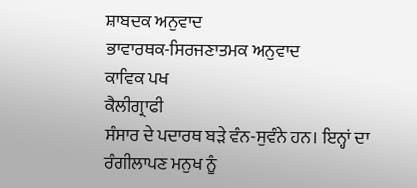ਸ਼ਾਬਦਕ ਅਨੁਵਾਦ
ਭਾਵਾਰਥਕ-ਸਿਰਜਣਾਤਮਕ ਅਨੁਵਾਦ
ਕਾਵਿਕ ਪਖ
ਕੈਲੀਗ੍ਰਾਫੀ
ਸੰਸਾਰ ਦੇ ਪਦਾਰਥ ਬੜੇ ਵੰਨ-ਸੁਵੰਨੇ ਹਨ। ਇਨ੍ਹਾਂ ਦਾ ਰੰਗੀਲਾਪਣ ਮਨੁਖ ਨੂੰ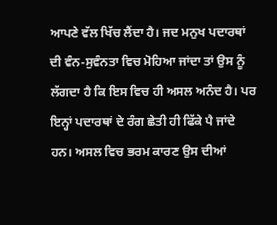ਆਪਣੇ ਵੱਲ ਖਿੱਚ ਲੈਂਦਾ ਹੈ। ਜਦ ਮਨੁਖ ਪਦਾਰਥਾਂ ਦੀ ਵੰਨ-ਸੁਵੰਨਤਾ ਵਿਚ ਮੋਹਿਆ ਜਾਂਦਾ ਤਾਂ ਉਸ ਨੂੰ ਲੱਗਦਾ ਹੈ ਕਿ ਇਸ ਵਿਚ ਹੀ ਅਸਲ ਅਨੰਦ ਹੈ। ਪਰ ਇਨ੍ਹਾਂ ਪਦਾਰਥਾਂ ਦੇ ਰੰਗ ਛੇਤੀ ਹੀ ਫਿੱਕੇ ਪੈ ਜਾਂਦੇ ਹਨ। ਅਸਲ ਵਿਚ ਭਰਮ ਕਾਰਣ ਉਸ ਦੀਆਂ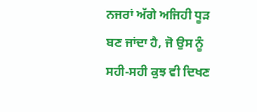ਨਜਰਾਂ ਅੱਗੇ ਅਜਿਹੀ ਧੂੜ ਬਣ ਜਾਂਦਾ ਹੈ, ਜੋ ਉਸ ਨੂੰ ਸਹੀ-ਸਹੀ ਕੁਝ ਵੀ ਦਿਖਣ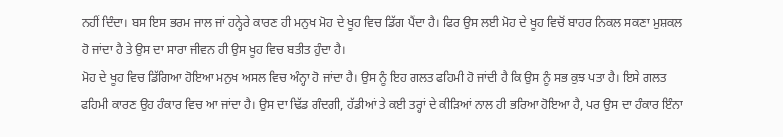ਨਹੀਂ ਦਿੰਦਾ। ਬਸ ਇਸ ਭਰਮ ਜਾਲ ਜਾਂ ਹਨ੍ਹੇਰੇ ਕਾਰਣ ਹੀ ਮਨੁਖ ਮੋਹ ਦੇ ਖੂਹ ਵਿਚ ਡਿੱਗ ਪੈਂਦਾ ਹੈ। ਫਿਰ ਉਸ ਲਈ ਮੋਹ ਦੇ ਖੂਹ ਵਿਚੋਂ ਬਾਹਰ ਨਿਕਲ ਸਕਣਾ ਮੁਸ਼ਕਲ ਹੋ ਜਾਂਦਾ ਹੈ ਤੇ ਉਸ ਦਾ ਸਾਰਾ ਜੀਵਨ ਹੀ ਉਸ ਖੂਹ ਵਿਚ ਬਤੀਤ ਹੁੰਦਾ ਹੈ।
ਮੋਹ ਦੇ ਖੂਹ ਵਿਚ ਡਿੱਗਿਆ ਹੋਇਆ ਮਨੁਖ ਅਸਲ ਵਿਚ ਅੰਨ੍ਹਾ ਹੋ ਜਾਂਦਾ ਹੈ। ਉਸ ਨੂੰ ਇਹ ਗਲਤ ਫਹਿਮੀ ਹੋ ਜਾਂਦੀ ਹੈ ਕਿ ਉਸ ਨੂੰ ਸਭ ਕੁਝ ਪਤਾ ਹੈ। ਇਸੇ ਗਲਤ ਫਹਿਮੀ ਕਾਰਣ ਉਹ ਹੰਕਾਰ ਵਿਚ ਆ ਜਾਂਦਾ ਹੈ। ਉਸ ਦਾ ਢਿੱਡ ਗੰਦਗੀ, ਹੱਡੀਆਂ ਤੇ ਕਈ ਤਰ੍ਹਾਂ ਦੇ ਕੀੜਿਆਂ ਨਾਲ ਹੀ ਭਰਿਆ ਹੋਇਆ ਹੈ, ਪਰ ਉਸ ਦਾ ਹੰਕਾਰ ਇੰਨਾ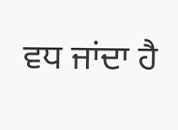ਵਧ ਜਾਂਦਾ ਹੈ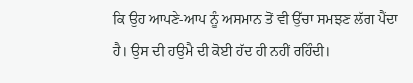ਕਿ ਉਹ ਆਪਣੇ-ਆਪ ਨੂੰ ਅਸਮਾਨ ਤੋਂ ਵੀ ਉੱਚਾ ਸਮਝਣ ਲੱਗ ਪੈਂਦਾ ਹੈ। ਉਸ ਦੀ ਹਉਮੈ ਦੀ ਕੋਈ ਹੱਦ ਹੀ ਨਹੀਂ ਰਹਿੰਦੀ।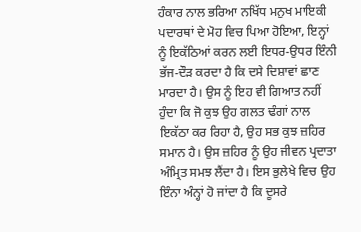ਹੰਕਾਰ ਨਾਲ ਭਰਿਆ ਨਖਿੱਧ ਮਨੁਖ ਮਾਇਕੀ ਪਦਾਰਥਾਂ ਦੇ ਮੋਹ ਵਿਚ ਪਿਆ ਹੋਇਆ, ਇਨ੍ਹਾਂ ਨੂੰ ਇਕੱਠਿਆਂ ਕਰਨ ਲਈ ਇਧਰ-ਉਧਰ ਇੰਨੀ ਭੱਜ-ਦੌੜ ਕਰਦਾ ਹੈ ਕਿ ਦਸੇ ਦਿਸ਼ਾਵਾਂ ਛਾਣ ਮਾਰਦਾ ਹੈ। ਉਸ ਨੂੰ ਇਹ ਵੀ ਗਿਆਤ ਨਹੀਂ ਹੁੰਦਾ ਕਿ ਜੋ ਕੁਝ ਉਹ ਗਲਤ ਢੰਗਾਂ ਨਾਲ ਇਕੱਠਾ ਕਰ ਰਿਹਾ ਹੈ, ਉਹ ਸਭ ਕੁਝ ਜ਼ਹਿਰ ਸਮਾਨ ਹੈ। ਉਸ ਜ਼ਹਿਰ ਨੂੰ ਉਹ ਜੀਵਨ ਪ੍ਰਦਾਤਾ ਅੰਮ੍ਰਿਤ ਸਮਝ ਲੈਂਦਾ ਹੈ। ਇਸ ਭੁਲੇਖੇ ਵਿਚ ਉਹ ਇੰਨਾ ਅੰਨ੍ਹਾਂ ਹੋ ਜਾਂਦਾ ਹੈ ਕਿ ਦੂਸਰੇ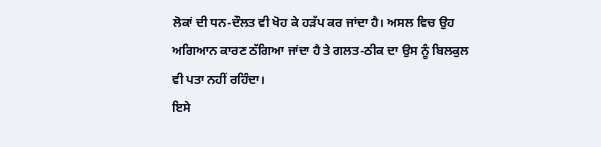ਲੋਕਾਂ ਦੀ ਧਨ-ਦੌਲਤ ਵੀ ਖੋਹ ਕੇ ਹੜੱਪ ਕਰ ਜਾਂਦਾ ਹੈ। ਅਸਲ ਵਿਚ ਉਹ ਅਗਿਆਨ ਕਾਰਣ ਠੱਗਿਆ ਜਾਂਦਾ ਹੈ ਤੇ ਗਲਤ-ਠੀਕ ਦਾ ਉਸ ਨੂੰ ਬਿਲਕੁਲ ਵੀ ਪਤਾ ਨਹੀਂ ਰਹਿੰਦਾ।
ਇਸੇ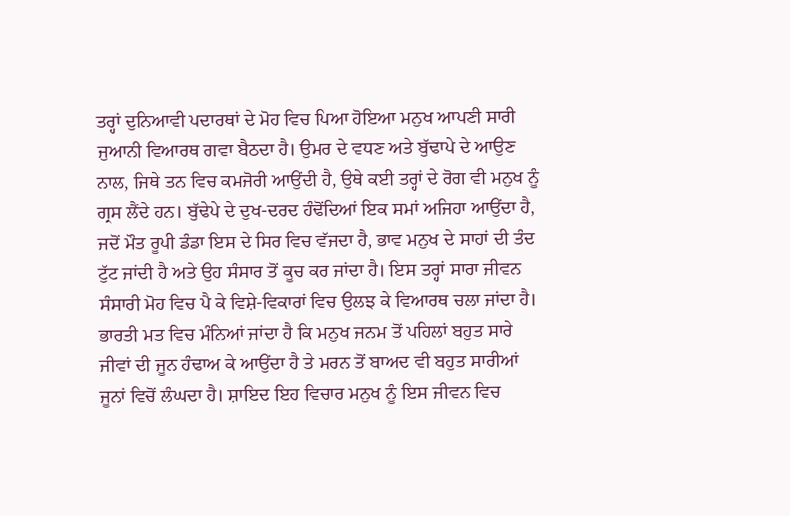ਤਰ੍ਹਾਂ ਦੁਨਿਆਵੀ ਪਦਾਰਥਾਂ ਦੇ ਮੋਹ ਵਿਚ ਪਿਆ ਹੋਇਆ ਮਨੁਖ ਆਪਣੀ ਸਾਰੀ ਜੁਆਨੀ ਵਿਆਰਥ ਗਵਾ ਬੈਠਦਾ ਹੈ। ਉਮਰ ਦੇ ਵਧਣ ਅਤੇ ਬੁੱਢਾਪੇ ਦੇ ਆਉਣ ਨਾਲ, ਜਿਥੇ ਤਨ ਵਿਚ ਕਮਜੋਰੀ ਆਉਂਦੀ ਹੈ, ਉਥੇ ਕਈ ਤਰ੍ਹਾਂ ਦੇ ਰੋਗ ਵੀ ਮਨੁਖ ਨੂੰ ਗ੍ਰਸ ਲੈਂਦੇ ਹਨ। ਬੁੱਢੇਪੇ ਦੇ ਦੁਖ-ਦਰਦ ਹੰਢੋਂਦਿਆਂ ਇਕ ਸਮਾਂ ਅਜਿਹਾ ਆਉਂਦਾ ਹੈ, ਜਦੋਂ ਮੌਤ ਰੂਪੀ ਡੰਡਾ ਇਸ ਦੇ ਸਿਰ ਵਿਚ ਵੱਜਦਾ ਹੈ, ਭਾਵ ਮਨੁਖ ਦੇ ਸਾਹਾਂ ਦੀ ਤੰਦ ਟੁੱਟ ਜਾਂਦੀ ਹੈ ਅਤੇ ਉਹ ਸੰਸਾਰ ਤੋਂ ਕੂਚ ਕਰ ਜਾਂਦਾ ਹੈ। ਇਸ ਤਰ੍ਹਾਂ ਸਾਰਾ ਜੀਵਨ ਸੰਸਾਰੀ ਮੋਹ ਵਿਚ ਪੈ ਕੇ ਵਿਸ਼ੇ-ਵਿਕਾਰਾਂ ਵਿਚ ਉਲਝ ਕੇ ਵਿਆਰਥ ਚਲਾ ਜਾਂਦਾ ਹੈ।
ਭਾਰਤੀ ਮਤ ਵਿਚ ਮੰਨਿਆਂ ਜਾਂਦਾ ਹੈ ਕਿ ਮਨੁਖ ਜਨਮ ਤੋਂ ਪਹਿਲਾਂ ਬਹੁਤ ਸਾਰੇ ਜੀਵਾਂ ਦੀ ਜੂਨ ਹੰਢਾਅ ਕੇ ਆਉਂਦਾ ਹੈ ਤੇ ਮਰਨ ਤੋਂ ਬਾਅਦ ਵੀ ਬਹੁਤ ਸਾਰੀਆਂ ਜੂਨਾਂ ਵਿਚੋਂ ਲੰਘਦਾ ਹੈ। ਸ਼ਾਇਦ ਇਹ ਵਿਚਾਰ ਮਨੁਖ ਨੂੰ ਇਸ ਜੀਵਨ ਵਿਚ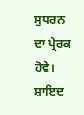ਸੁਧਰਨ ਦਾ ਪ੍ਰੇਰਕ ਹੋਵੇ। ਸ਼ਾਇਦ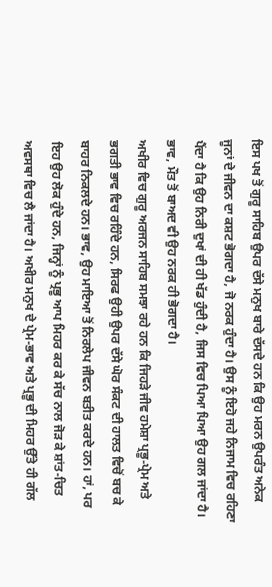ਇਸ ਪਖ ਤੋਂ ਗੁਰੂ ਸਾਹਿਬ ਉਪਰ ਦੱਸੇ ਮਨੁਖ ਬਾਰੇ ਦੱਸਦੇ ਹਨ ਕਿ ਉਹ ਮਰਨ ਉਪਰੰਤ ਅਨੇਕ ਜੂਨਾਂ ਦੇ ਜੀਵਨ ਦਾ ਕਸ਼ਟ ਭੋਗਦਾ ਹੈ, ਜੋ ਨਰਕ ਹੁੰਦਾ ਹੈ। ਉਸ ਨੂੰ ਇਹੋ ਜਹੇ ਨਿਜਾਮ ਵਿਚ ਰਹਿਣਾ ਪੈਂਦਾ ਹੈ ਕਿ ਉਹ ਨਿਰੀ ਦੁਖਾਂ ਦੀ ਹੀ ਖੱਡ ਹੁੰਦੀ ਹੈ, ਜਿਸ ਵਿਚ ਪਿਆ ਪਿਆ ਉਹ ਗਲ ਜਾਂਦਾ ਹੈ। ਭਾਵ, ਮੌਤ ਤੋਂ ਬਾਅਦ ਵੀ ਉਹ ਨਰਕ ਹੀ ਭੋਗਦਾ ਹੈ।
ਅਖੀਰ ਵਿਚ ਗੁਰੂ ਅਰਜਨ ਸਾਹਿਬ ਸਮਝਾ ਰਹੇ ਹਨ ਕਿ ਜਿਹੜੇ ਜੀਵ ਹਮੇਸ਼ਾ ਪ੍ਰਭੂ-ਪ੍ਰੇਮ ਅਤੇ ਭਗਤੀ ਭਾਵ ਵਿਚ ਰਹਿੰਦੇ ਹਨ, ਸਿਰਫ ਉਹੀ ਉਪਰ ਦੱਸੇ ਘੋਰ ਸੰਕਟ ਦੀ ਹਾਲਤ ਵਿਚੋਂ ਬਚ ਕੇ ਬਾਹਰ ਨਿਕਲਦੇ ਹਨ। ਭਾਵ, ਉਹ ਮਾਇਆ ਤੋਂ ਨਿਰਲੇਪ ਜੀਵਨ ਬਤੀਤ ਕਰਦੇ ਹਨ। ਹਾਂ, ਪਰ ਇਹ ਉਹ ਲੋਕ ਹੁੰਦੇ ਹਨ, ਜਿਨ੍ਹਾਂ ਨੂੰ ਪ੍ਰਭੂ ਆਪ ਮਿਹਰ ਕਰ ਕੇ ਸੱਚ ਨਾਲ ਜੋੜ ਕੇ ਸ਼ਾਂਤ-ਚਿਤ ਅਵਸਥਾ ਵਿਚ ਲੈ ਜਾਂਦਾ ਹੈ। ਅਖੀਰ ਮਨੁਖ ਦੇ ਪ੍ਰੇਮ-ਭਾਵ ਅਤੇ ਪ੍ਰਭੂ ਦੀ ਮਿਹਰ ਉੱਤੇ ਹੀ ਗੱਲ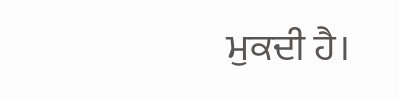ਮੁਕਦੀ ਹੈ।